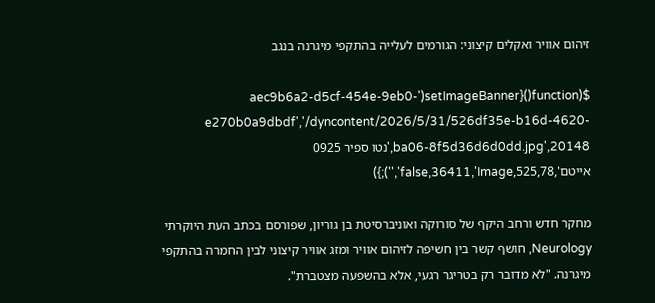זיהום אוויר ואקלים קיצוני: הגורמים לעלייה בהתקפי מיגרנה בנגב

$(function(){setImageBanner('aec9b6a2-d5cf-454e-9eb0-e270b0a9dbdf','/dyncontent/2026/5/31/526df35e-b16d-4620-ba06-8f5d36d6d0dd.jpg',20148,'נטו ספיר 0925 אייטם',525,78,false,36411,'Image','');})

מחקר חדש ורחב היקף של סורוקה ואוניברסיטת בן גוריון, שפורסם בכתב העת היוקרתי Neurology, חושף קשר בין חשיפה לזיהום אוויר ומזג אוויר קיצוני לבין החמרה בהתקפי מיגרנה. "לא מדובר רק בטריגר רגעי, אלא בהשפעה מצטברת".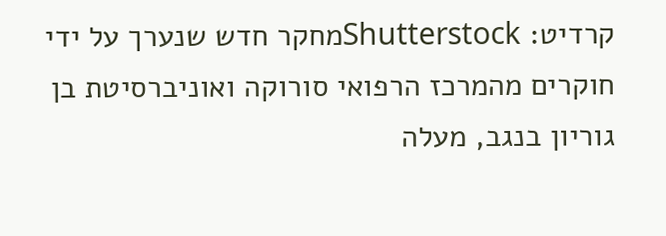קרדיט: Shutterstockמחקר חדש שנערך על ידי חוקרים מהמרכז הרפואי סורוקה ואוניברסיטת בן גוריון בנגב, מעלה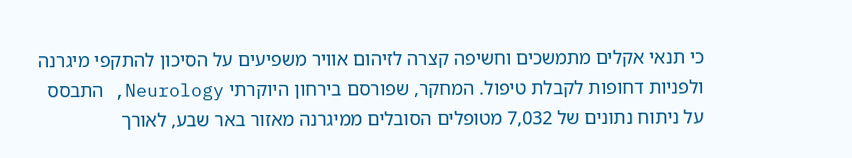כי תנאי אקלים מתמשכים וחשיפה קצרה לזיהום אוויר משפיעים על הסיכון להתקפי מיגרנה ולפניות דחופות לקבלת טיפול. המחקר, שפורסם בירחון היוקרתי Neurology, התבסס על ניתוח נתונים של 7,032 מטופלים הסובלים ממיגרנה מאזור באר שבע, לאורך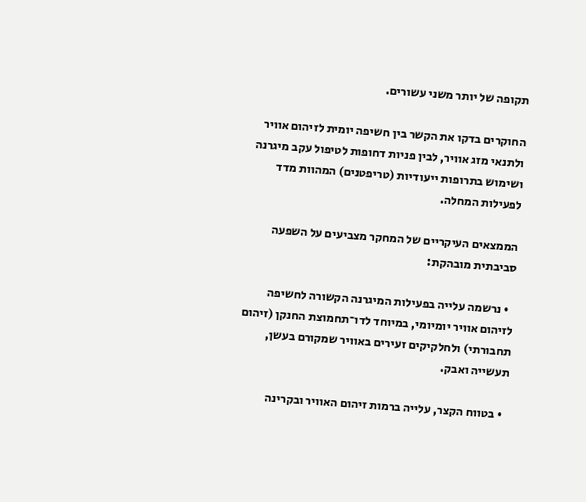תקופה של יותר משני עשורים.

החוקרים בדקו את הקשר בין חשיפה יומית לזיהום אוויר ולתנאי מזג אוויר, לבין פניות דחופות לטיפול עקב מיגרנה ושימוש בתרופות ייעודיות (טריפטנים) המהוות מדד לפעילות המחלה.

הממצאים העיקריים של המחקר מצביעים על השפעה סביבתית מובהקת:

  • נרשמה עלייה בפעילות המיגרנה הקשורה לחשיפה לזיהום אוויר יומיומי, במיוחד לדו־תחמוצת החנקן (זיהום תחבורתי) ולחלקיקים זעירים באוויר שמקורם בעשן, תעשייה ואבק.

  • בטווח הקצר, עלייה ברמות זיהום האוויר ובקרינה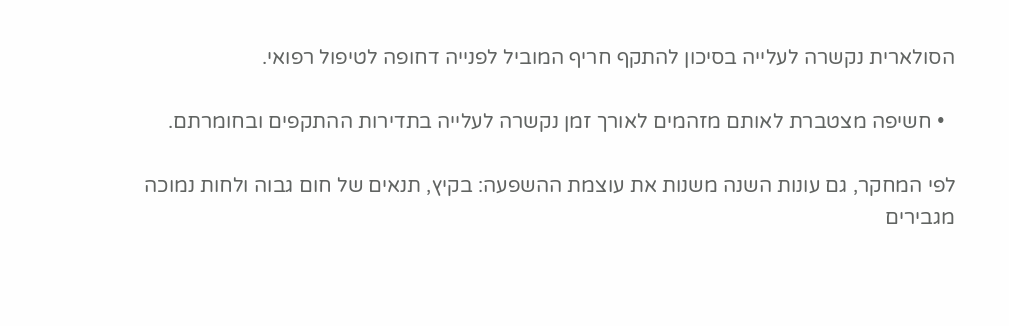הסולארית נקשרה לעלייה בסיכון להתקף חריף המוביל לפנייה דחופה לטיפול רפואי.

  • חשיפה מצטברת לאותם מזהמים לאורך זמן נקשרה לעלייה בתדירות ההתקפים ובחומרתם.

לפי המחקר, גם עונות השנה משנות את עוצמת ההשפעה: בקיץ, תנאים של חום גבוה ולחות נמוכה מגבירים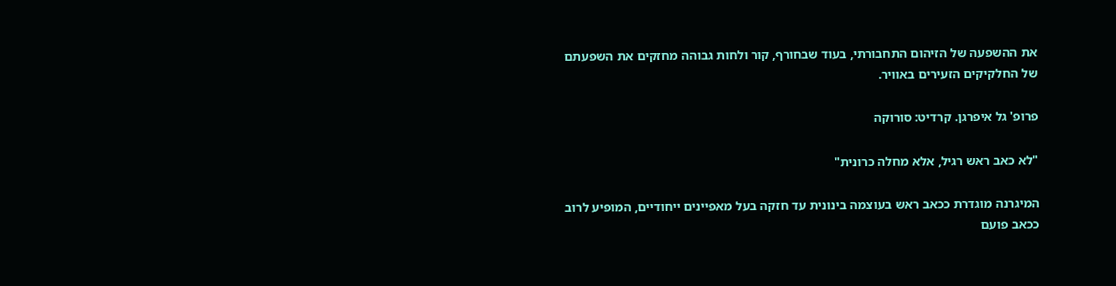את ההשפעה של הזיהום התחבורתי, בעוד שבחורף, קור ולחות גבוהה מחזקים את השפעתם של החלקיקים הזעירים באוויר.

פרופ' גל איפרגן. קרדיט: סורוקה

"לא כאב ראש רגיל, אלא מחלה כרונית"

המיגרנה מוגדרת ככאב ראש בעוצמה בינונית עד חזקה בעל מאפיינים ייחודיים, המופיע לרוב ככאב פועם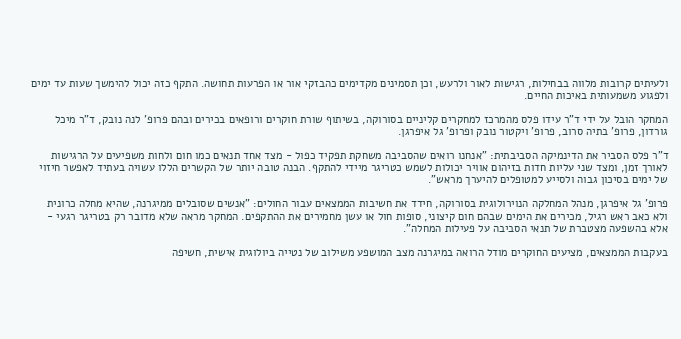ולעיתים קרובות מלווה בבחילות, רגישות לאור ולרעש, וכן תסמינים מקדימים כהבזקי אור או הפרעות תחושה. התקף כזה יכול להימשך שעות עד ימים ולפגוע משמעותית באיכות החיים.

המחקר הובל על ידי ד"ר עידו פלס מהמרכז למחקרים קליניים בסורוקה, בשיתוף שורת חוקרים ורופאים בכירים ובהם פרופ' לנה נובק, ד"ר מיכל גורדון, פרופ' בתיה סרוב, פרופ' ויקטור נובק ופרופ' גל איפרגן.

ד"ר פלס הסביר את הדינמיקה הסביבתית: "אנחנו רואים שהסביבה משחקת תפקיד כפול - מצד אחד תנאים כמו חום ולחות משפיעים על הרגישות לאורך זמן, ומצד שני עליות חדות בזיהום אוויר יכולות לשמש כטריגר מיידי להתקף. הבנה טובה יותר של הקשרים הללו עשויה בעתיד לאפשר חיזוי של ימים בסיכון גבוה ולסייע למטופלים להיערך מראש".

פרופ' גל איפרגן, מנהל המחלקה הנוירולוגית בסורוקה, חידד את חשיבות הממצאים עבור החולים: "אנשים שסובלים ממיגרנה, שהיא מחלה כרונית ולא כאב ראש רגיל, מכירים את הימים שבהם חום קיצוני, סופות חול או עשן מחמירים את ההתקפים. המחקר מראה שלא מדובר רק בטריגר רגעי - אלא בהשפעה מצטברת של תנאי הסביבה על פעילות המחלה".

בעקבות הממצאים, מציעים החוקרים מודל הרואה במיגרנה מצב המושפע משילוב של נטייה ביולוגית אישית, חשיפה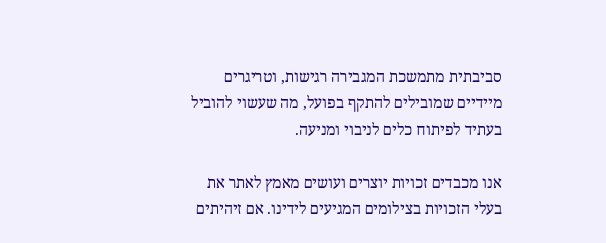סביבתית מתמשכת המגבירה רגישות, וטריגרים מיידיים שמובילים להתקף בפועל, מה שעשוי להוביל בעתיד לפיתוח כלים לניבוי ומניעה.

אנו מכבדים זכויות יוצרים ועושים מאמץ לאתר את בעלי הזכויות בצילומים המגיעים לידינו. אם זיהיתים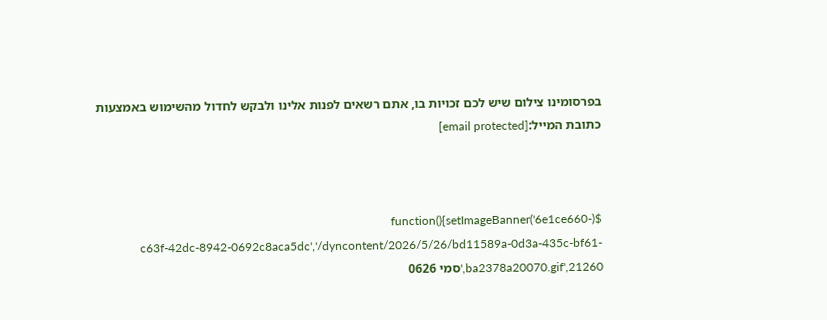בפרסומינו צילום שיש לכם זכויות בו, אתם רשאים לפנות אלינו ולבקש לחדול מהשימוש באמצעות כתובת המייל:[email protected]



$(function(){setImageBanner('6e1ce660-c63f-42dc-8942-0692c8aca5dc','/dyncontent/2026/5/26/bd11589a-0d3a-435c-bf61-ba2378a20070.gif',21260,'סמי 0626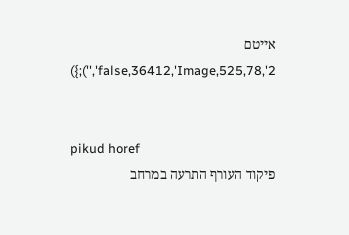אייטם 2',525,78,false,36412,'Image','');})


pikud horef
פיקוד העורף התרעה במרחב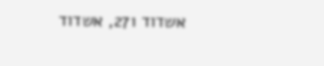אשדוד 271, אשדוד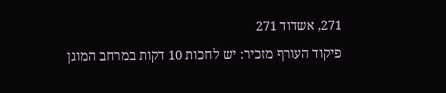271, אשדוד 271
פיקוד העורף מזכיר: יש לחכות 10 דקות במרחב המוגן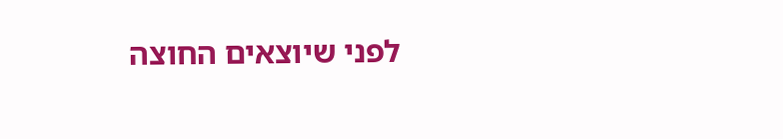לפני שיוצאים החוצה